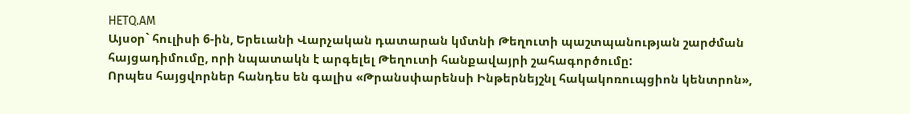HETQ.AM
Այսօր` հուլիսի 6-ին, Երեւանի Վարչական դատարան կմտնի Թեղուտի պաշտպանության շարժման հայցադիմումը, որի նպատակն է արգելել Թեղուտի հանքավայրի շահագործումը:
Որպես հայցվորներ հանդես են գալիս «Թրանսփարենսի Ինթերնեյշնլ հակակոռուպցիոն կենտրոն»,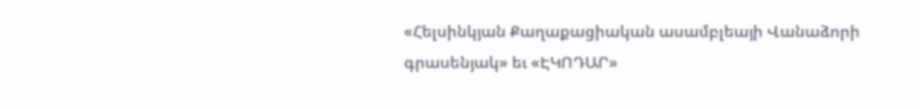«Հելսինկյան Քաղաքացիական ասամբլեայի Վանաձորի գրասենյակ» եւ «ԷԿՈԴԱՐ»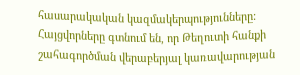հասարակական կազմակերպությունները:
Հայցվորները գտնում են, որ Թեղուտի հանքի շահագործման վերաբերյալ կառավարության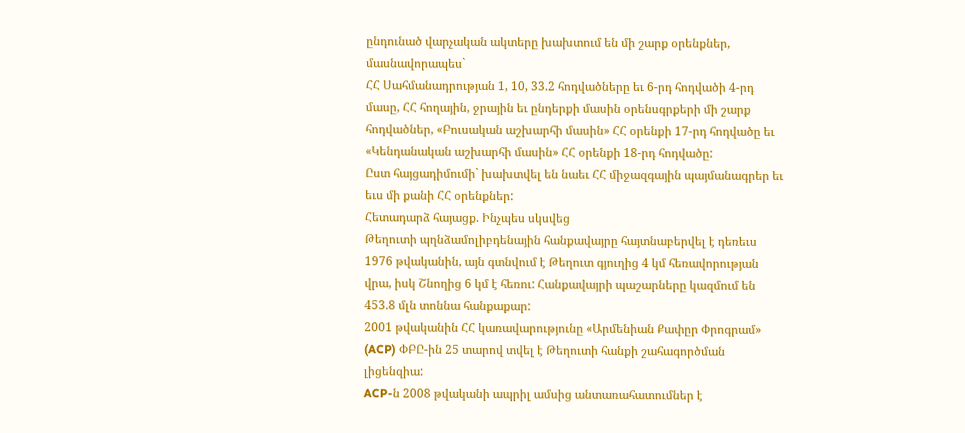ընդունած վարչական ակտերը խախտում են մի շարք օրենքներ, մասնավորապես`
ՀՀ Սահմանադրության 1, 10, 33.2 հոդվածները եւ 6-րդ հոդվածի 4-րդ մասը, ՀՀ հողային, ջրային եւ ընդերքի մասին օրենսգրքերի մի շարք հոդվածներ, «Բուսական աշխարհի մասին» ՀՀ օրենքի 17-րդ հոդվածը եւ «Կենդանական աշխարհի մասին» ՀՀ օրենքի 18-րդ հոդվածը:
Ըստ հայցադիմումի` խախտվել են նաեւ ՀՀ միջազգային պայմանագրեր եւ եւս մի քանի ՀՀ օրենքներ:
Հետադարձ հայացք. Ինչպես սկսվեց
Թեղուտի պղնձամոլիբդենային հանքավայրը հայտնաբերվել է դեռեւս 1976 թվականին, այն գտնվում է Թեղուտ գյուղից 4 կմ հեռավորության վրա, իսկ Շնողից 6 կմ է հեռու: Հանքավայրի պաշարները կազմում են 453.8 մլն տոննա հանքաքար:
2001 թվականին ՀՀ կառավարությունը «Արմենիան Քափըր Փրոգրամ» (ACP) ՓԲԸ-ին 25 տարով տվել է Թեղուտի հանքի շահագործման լիցենզիա:
ACP-ն 2008 թվականի ապրիլ ամսից անտառահատումներ է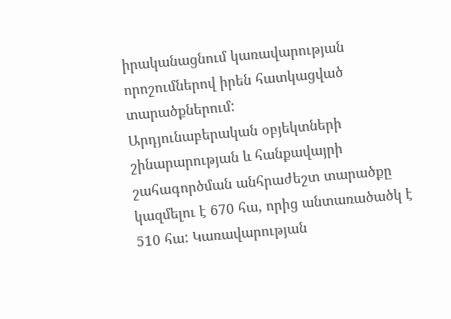իրականացնում կառավարության որոշումներով իրեն հատկացված տարածքներում:
Արդյունաբերական օբյեկտների շինարարության և հանքավայրի շահագործման անհրաժեշտ տարածքը կազմելու է 670 հա, որից անտառածածկ է 510 հա: Կառավարության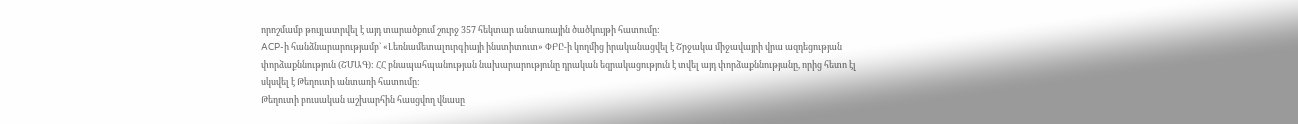որոշմամբ թույլատրվել է այդ տարածքում շուրջ 357 հեկտար անտառային ծածկույթի հատումը:
ACP-ի հանձնարարությամբ` «Լեռնամետալուրգիայի ինստիտուտ» ՓԲԸ-ի կողմից իրականացվել է Շրջակա միջավայրի վրա ազդեցության փորձաքննություն (ՇՄԱԳ): ՀՀ բնապահպանության նախարարությունը դրական եզրակացություն է տվել այդ փորձաքննությանը, որից հետո էլ սկսվել է Թեղուտի անտառի հատումը:
Թեղուտի բուսական աշխարհին հասցվող վնասը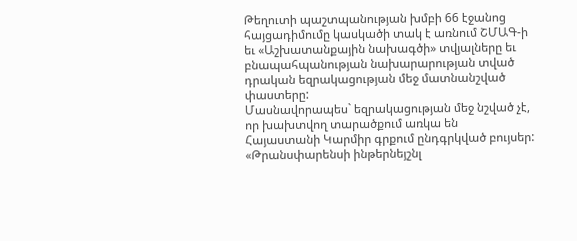Թեղուտի պաշտպանության խմբի 66 էջանոց հայցադիմումը կասկածի տակ է առնում ՇՄԱԳ-ի եւ «Աշխատանքային նախագծի» տվյալները եւ բնապահպանության նախարարության տված դրական եզրակացության մեջ մատնանշված փաստերը:
Մասնավորապես` եզրակացության մեջ նշված չէ, որ խախտվող տարածքում առկա են Հայաստանի Կարմիր գրքում ընդգրկված բույսեր:
«Թրանսփարենսի ինթերնեյշնլ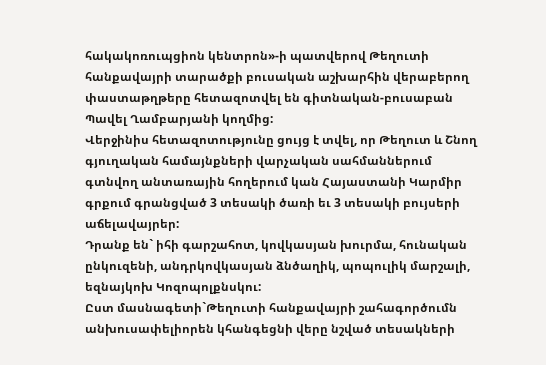հակակոռուպցիոն կենտրոն»-ի պատվերով Թեղուտի հանքավայրի տարածքի բուսական աշխարհին վերաբերող փաստաթղթերը հետազոտվել են գիտնական-բուսաբան Պավել Ղամբարյանի կողմից:
Վերջինիս հետազոտությունը ցույց է տվել, որ Թեղուտ և Շնող գյուղական համայնքների վարչական սահմաններում գտնվող անտառային հողերում կան Հայաստանի Կարմիր գրքում գրանցված 3 տեսակի ծառի եւ 3 տեսակի բույսերի աճելավայրեր:
Դրանք են` իհի գարշահոտ, կովկասյան խուրմա, հունական ընկուզենի, անդրկովկասյան ձնծաղիկ, պոպուլիկ մարշալի, եզնայկոխ Կոզոպոլքնսկու:
Ըստ մասնագետի`Թեղուտի հանքավայրի շահագործումն անխուսափելիորեն կհանգեցնի վերը նշված տեսակների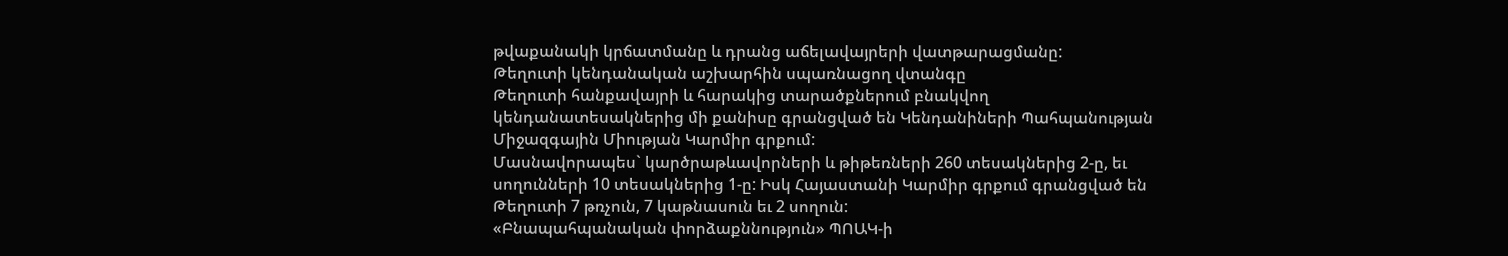թվաքանակի կրճատմանը և դրանց աճելավայրերի վատթարացմանը:
Թեղուտի կենդանական աշխարհին սպառնացող վտանգը
Թեղուտի հանքավայրի և հարակից տարածքներում բնակվող կենդանատեսակներից մի քանիսը գրանցված են Կենդանիների Պահպանության Միջազգային Միության Կարմիր գրքում:
Մասնավորապես` կարծրաթևավորների և թիթեռների 260 տեսակներից 2-ը, եւ սողունների 10 տեսակներից 1-ը: Իսկ Հայաստանի Կարմիր գրքում գրանցված են Թեղուտի 7 թռչուն, 7 կաթնասուն եւ 2 սողուն:
«Բնապահպանական փորձաքննություն» ՊՈԱԿ-ի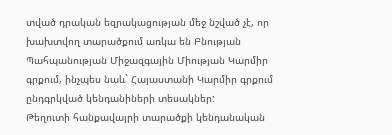տված դրական եզրակացության մեջ նշված չէ, որ խախտվող տարածքում առկա են Բնության Պահպանության Միջազգային Միության Կարմիր գրքում, ինչպես նաև` Հայաստանի Կարմիր գրքում ընդգրկված կենդանիների տեսակներ:
Թեղուտի հանքավայրի տարածքի կենդանական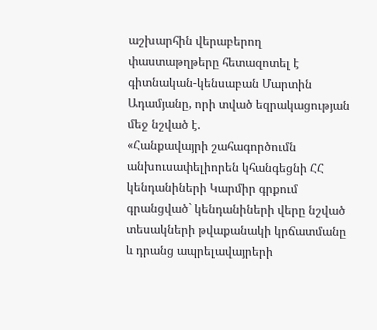աշխարհին վերաբերող փաստաթղթերը հետազոտել է գիտնական-կենսաբան Մարտին Ադամյանը, որի տված եզրակացության մեջ նշված է.
«Հանքավայրի շահագործումն անխուսափելիորեն կհանգեցնի ՀՀ կենդանիների Կարմիր գրքում գրանցված` կենդանիների վերը նշված տեսակների թվաքանակի կրճատմանը և դրանց ապրելավայրերի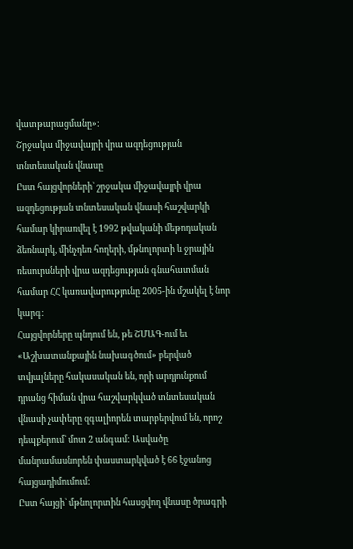վատթարացմանը»:
Շրջակա միջավայրի վրա ազդեցության տնտեսական վնասը
Ըստ հայցվորների` շրջակա միջավայրի վրա ազդեցության տնտեսական վնասի հաշվարկի համար կիրառվել է 1992 թվականի մեթոդական ձեռնարկ, մինչդեռ հողերի, մթնոլորտի և ջրային ռեսուրսների վրա ազդեցության գնահատման համար ՀՀ կառավարությունը 2005-ին մշակել է նոր կարգ:
Հայցվորները պնդում են, թե ՇՄԱԳ-ում եւ «Աշխատանքային նախագծում» բերված տվյալները հակասական են, որի արդյունքում դրանց հիման վրա հաշվարկված տնտեսական վնասի չափերը զգալիորեն տարբերվում են, որոշ դեպքերում` մոտ 2 անգամ: Ասվածը մանրամասնորեն փաստարկված է 66 էջանոց հայցադիմումում:
Ըստ հայցի` մթնոլորտին հասցվող վնասը ծրագրի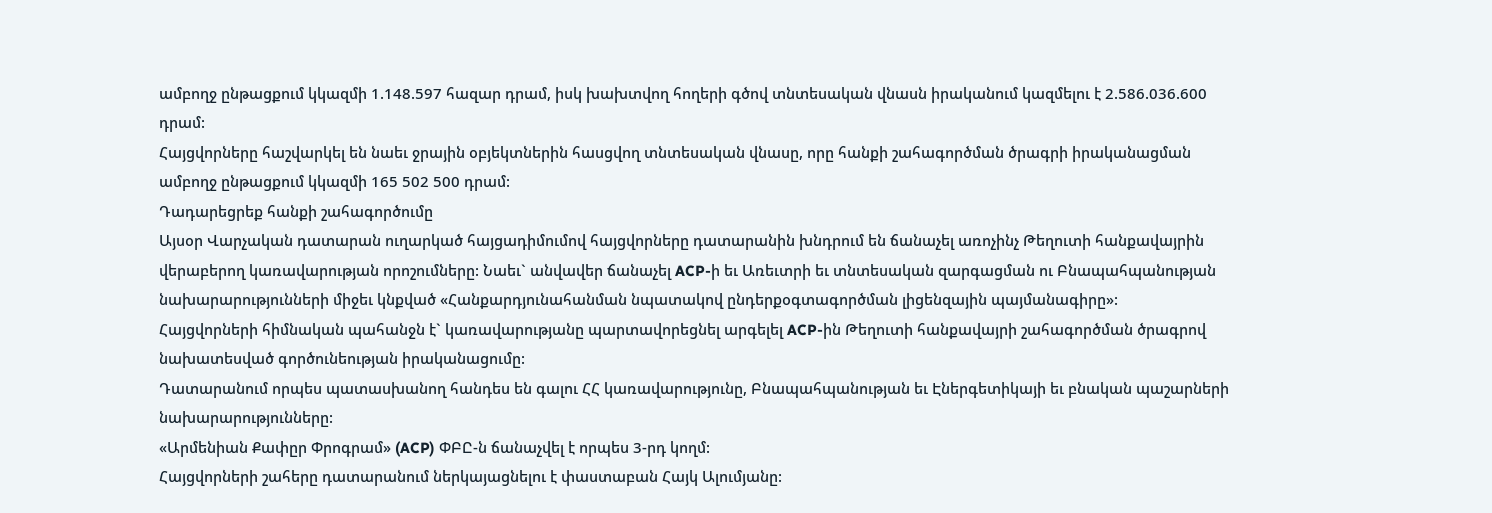ամբողջ ընթացքում կկազմի 1.148.597 հազար դրամ, իսկ խախտվող հողերի գծով տնտեսական վնասն իրականում կազմելու է 2.586.036.600 դրամ:
Հայցվորները հաշվարկել են նաեւ ջրային օբյեկտներին հասցվող տնտեսական վնասը, որը հանքի շահագործման ծրագրի իրականացման ամբողջ ընթացքում կկազմի 165 502 500 դրամ:
Դադարեցրեք հանքի շահագործումը
Այսօր Վարչական դատարան ուղարկած հայցադիմումով հայցվորները դատարանին խնդրում են ճանաչել առոչինչ Թեղուտի հանքավայրին վերաբերող կառավարության որոշումները: Նաեւ` անվավեր ճանաչել ACP-ի եւ Առեւտրի եւ տնտեսական զարգացման ու Բնապահպանության նախարարությունների միջեւ կնքված «Հանքարդյունահանման նպատակով ընդերքօգտագործման լիցենզային պայմանագիրը»:
Հայցվորների հիմնական պահանջն է` կառավարությանը պարտավորեցնել արգելել ACP-ին Թեղուտի հանքավայրի շահագործման ծրագրով նախատեսված գործունեության իրականացումը:
Դատարանում որպես պատասխանող հանդես են գալու ՀՀ կառավարությունը, Բնապահպանության եւ Էներգետիկայի եւ բնական պաշարների նախարարությունները:
«Արմենիան Քափըր Փրոգրամ» (ACP) ՓԲԸ-ն ճանաչվել է որպես 3-րդ կողմ:
Հայցվորների շահերը դատարանում ներկայացնելու է փաստաբան Հայկ Ալումյանը: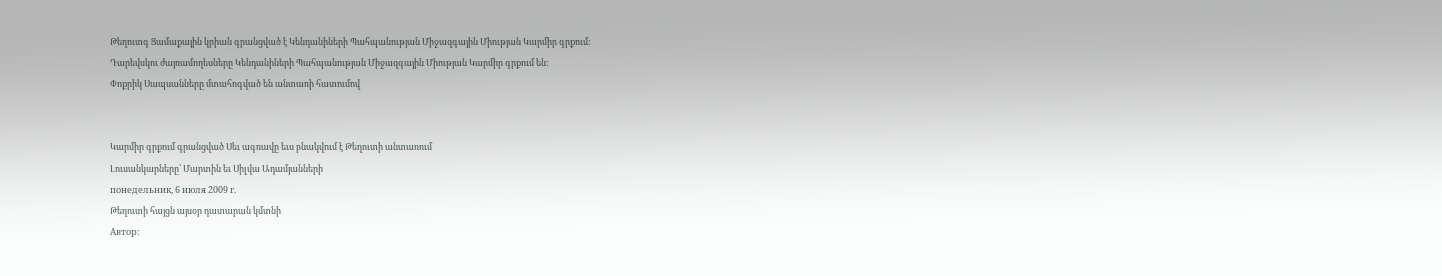Թեղուտգ Ցամաքային կրիան գրանցված է Կենդանիների Պահպանության Միջազգային Միության Կարմիր գրքում:
Դարեվսկու ժայռամողեսները Կենդանիների Պահպանության Միջազգային Միության Կարմիր գրքում են:
Փոքրիկ Սապսանները մտահոգված են անտառի հատումով


Կարմիր գրքում գրանցված Սեւ ագռավը եւս բնակվում է Թեղուտի անտառում
Լուսանկարները՝ Մարտին եւ Սիլվա Ադամյանների
понедельник, 6 июля 2009 г.
Թեղուտի հայցն այսօր դատարան կմտնի
Автор: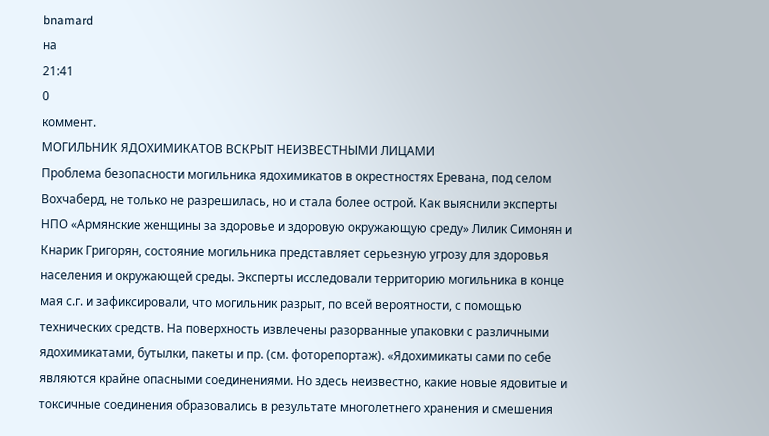bnamard
на
21:41
0
коммент.
МОГИЛЬНИК ЯДОХИМИКАТОВ ВСКРЫТ НЕИЗВЕСТНЫМИ ЛИЦАМИ
Проблема безопасности могильника ядохимикатов в окрестностях Еревана, под селом Вохчаберд, не только не разрешилась, но и стала более острой. Как выяснили эксперты НПО «Армянские женщины за здоровье и здоровую окружающую среду» Лилик Симонян и Кнарик Григорян, состояние могильника представляет серьезную угрозу для здоровья населения и окружающей среды. Эксперты исследовали территорию могильника в конце мая с.г. и зафиксировали, что могильник разрыт, по всей вероятности, с помощью технических средств. На поверхность извлечены разорванные упаковки с различными ядохимикатами, бутылки, пакеты и пр. (см. фоторепортаж). «Ядохимикаты сами по себе являются крайне опасными соединениями. Но здесь неизвестно, какие новые ядовитые и токсичные соединения образовались в результате многолетнего хранения и смешения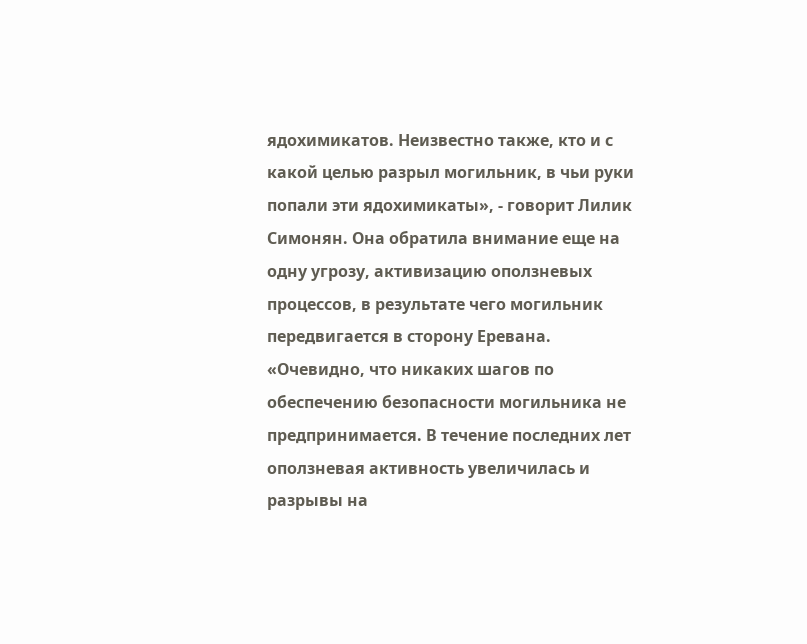ядохимикатов. Неизвестно также, кто и с какой целью разрыл могильник, в чьи руки попали эти ядохимикаты», - говорит Лилик Симонян. Она обратила внимание еще на одну угрозу, активизацию оползневых процессов, в результате чего могильник передвигается в сторону Еревана.
«Очевидно, что никаких шагов по обеспечению безопасности могильника не предпринимается. В течение последних лет оползневая активность увеличилась и разрывы на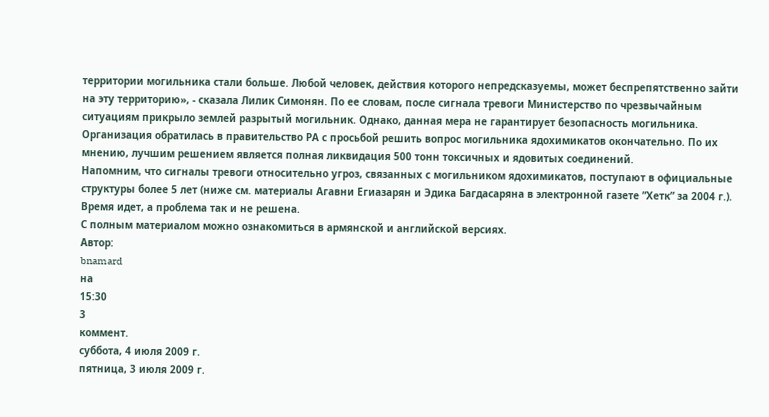территории могильника стали больше. Любой человек, действия которого непредсказуемы, может беспрепятственно зайти на эту территорию», - сказала Лилик Симонян. По ее словам, после сигнала тревоги Министерство по чрезвычайным ситуациям прикрыло землей разрытый могильник. Однако, данная мера не гарантирует безопасность могильника. Организация обратилась в правительство РА с просьбой решить вопрос могильника ядохимикатов окончательно. По их мнению, лучшим решением является полная ликвидация 500 тонн токсичных и ядовитых соединений.
Напомним, что сигналы тревоги относительно угроз, связанных с могильником ядохимикатов, поступают в официальные структуры более 5 лет (ниже см. материалы Агавни Егиазарян и Эдика Багдасаряна в электронной газете ”Хетк” за 2004 г.). Время идет, а проблема так и не решена.
С полным материалом можно ознакомиться в армянской и английской версиях.
Автор:
bnamard
на
15:30
3
коммент.
суббота, 4 июля 2009 г.
пятница, 3 июля 2009 г.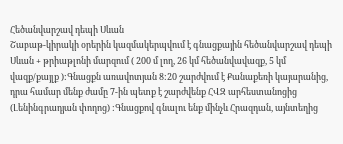Հեծանվարշավ դեպի Սևան
Շաբաթ-կիրակի օրերին կազմակերպվում է գնացքային հեծանվարշավ դեպի Սևան + թրիաթլոնի մարզում ( 200 մ լող, 26 կմ հեծանվավազք, 5 կմ վազք/քայլք ):Գնացքն առավոտյան 8:20 շարժվում է Քանաքեռի կայարանից, դրա համար մենք ժամը 7-ին պետք է շարժվենք ՀՎԶ արհեստանոցից (Լենինգրադյան փողոց) :Գնացքով գնալու ենք մինչև Հրազդան, այնտեղից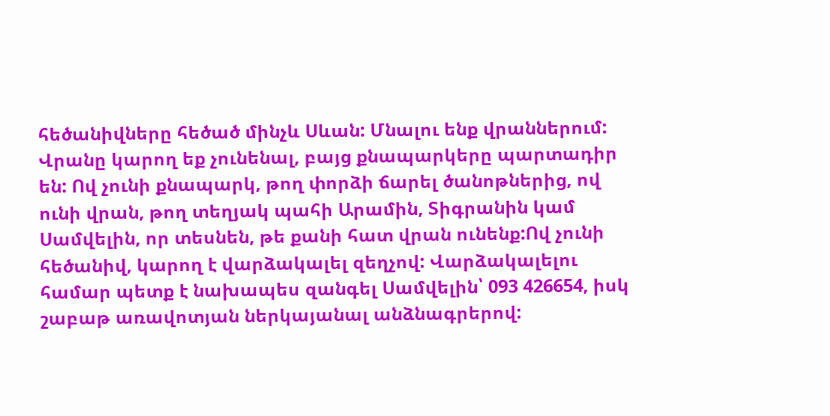հեծանիվները հեծած մինչև Սևան: Մնալու ենք վրաններում: Վրանը կարող եք չունենալ, բայց քնապարկերը պարտադիր են: Ով չունի քնապարկ, թող փորձի ճարել ծանոթներից, ով ունի վրան, թող տեղյակ պահի Արամին, Տիգրանին կամ Սամվելին, որ տեսնեն, թե քանի հատ վրան ունենք:Ով չունի հեծանիվ, կարող է վարձակալել զեղչով: Վարձակալելու համար պետք է նախապես զանգել Սամվելին՝ 093 426654, իսկ շաբաթ առավոտյան ներկայանալ անձնագրերով: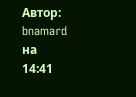Автор:
bnamard
на
14:41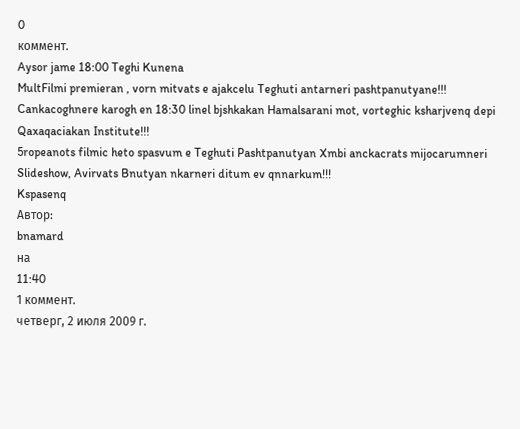0
коммент.
Aysor jame 18:00 Teghi Kunena
MultFilmi premieran , vorn mitvats e ajakcelu Teghuti antarneri pashtpanutyane!!!
Cankacoghnere karogh en 18:30 linel bjshkakan Hamalsarani mot, vorteghic ksharjvenq depi Qaxaqaciakan Institute!!!
5ropeanots filmic heto spasvum e Teghuti Pashtpanutyan Xmbi anckacrats mijocarumneri Slideshow, Avirvats Bnutyan nkarneri ditum ev qnnarkum!!!
Kspasenq
Автор:
bnamard
на
11:40
1 коммент.
четверг, 2 июля 2009 г.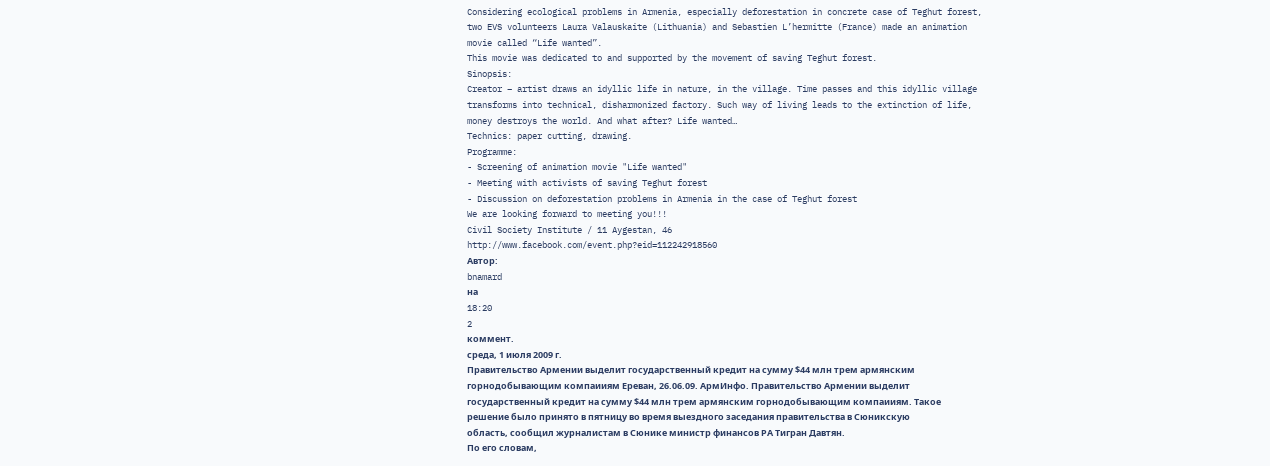Considering ecological problems in Armenia, especially deforestation in concrete case of Teghut forest, two EVS volunteers Laura Valauskaite (Lithuania) and Sebastien L’hermitte (France) made an animation movie called “Life wanted”.
This movie was dedicated to and supported by the movement of saving Teghut forest.
Sinopsis:
Creator – artist draws an idyllic life in nature, in the village. Time passes and this idyllic village transforms into technical, disharmonized factory. Such way of living leads to the extinction of life, money destroys the world. And what after? Life wanted…
Technics: paper cutting, drawing.
Programme:
- Screening of animation movie "Life wanted"
- Meeting with activists of saving Teghut forest
- Discussion on deforestation problems in Armenia in the case of Teghut forest
We are looking forward to meeting you!!!
Civil Society Institute / 11 Aygestan, 46
http://www.facebook.com/event.php?eid=112242918560
Автор:
bnamard
на
18:20
2
коммент.
среда, 1 июля 2009 г.
Правительство Армении выделит государственный кредит на сумму $44 млн трем армянским горнодобывающим компаииям Ереван, 26.06.09. АрмИнфо. Правительство Армении выделит государственный кредит на сумму $44 млн трем армянским горнодобывающим компаииям. Такое решение было принято в пятницу во время выездного заседания правительства в Сюникскую область, сообщил журналистам в Сюнике министр финансов РА Тигран Давтян.
По его словам,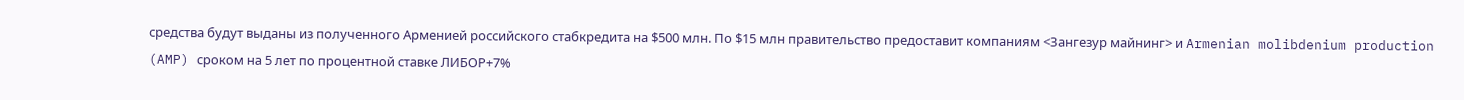средства будут выданы из полученного Арменией российского стабкредита на $500 млн. По $15 млн правительство предоставит компаниям <Зангезур майнинг> и Armenian molibdenium production (AMP) сроком на 5 лет по процентной ставке ЛИБОР+7%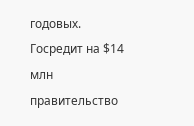годовых. Госредит на $14 млн правительство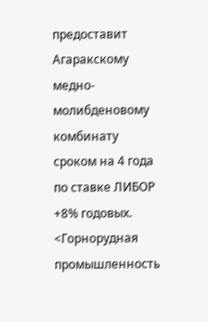предоставит Агаракскому медно- молибденовому комбинату сроком на 4 года по ставке ЛИБОР +8% годовых. <Горнорудная промышленность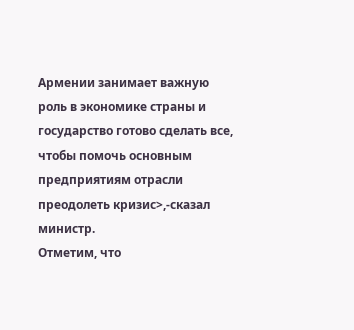Армении занимает важную роль в экономике страны и государство готово сделать все, чтобы помочь основным предприятиям отрасли преодолеть кризис>,-сказал министр.
Отметим, что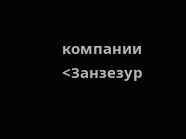компании <Занзезур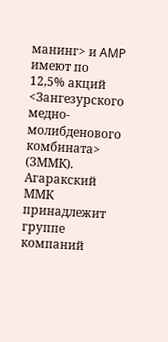манинг> и AMP имеют по 12,5% акций <Зангезурского медно-молибденового комбината> (ЗММК). Агаракский ММК принадлежит группе компаний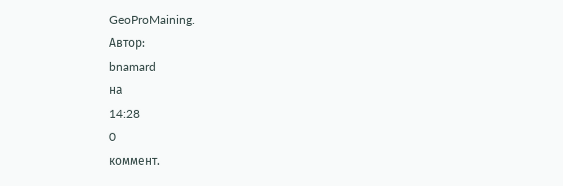GeoProMaining.
Автор:
bnamard
на
14:28
0
коммент.